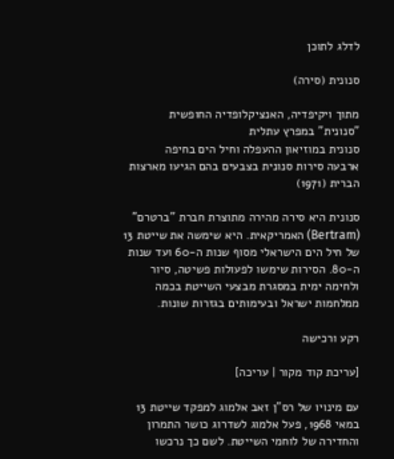לדלג לתוכן

סנונית (סירה)

מתוך ויקיפדיה, האנציקלופדיה החופשית
"סנונית" במפרץ עתלית
סנונית במוזיאון ההעפלה וחיל הים בחיפה
ארבעה סירות סנונית בצבעים בהם הגיעו מארצות הברית (1971)

סנונית היא סירה מהירה מתוצרת חברת "ברטרם" (Bertram) האמריקאית. היא שימשה את שייטת 13 של חיל הים הישראלי מסוף שנות ה-60 ועד שנות ה-80. הסירות שימשו לפעולות פשיטה, סיור ולחימה ימית במסגרת מבצעי השייטת בכמה ממלחמות ישראל ובעימותים בגזרות שונות.

רקע ורכישה

[עריכת קוד מקור | עריכה]

עם מינויו של רס"ן זאב אלמוג למפקד שייטת 13 במאי 1968, פעל אלמוג לשדרוג כושר התמרון והחדירה של לוחמי השייטת. לשם כך נרכשו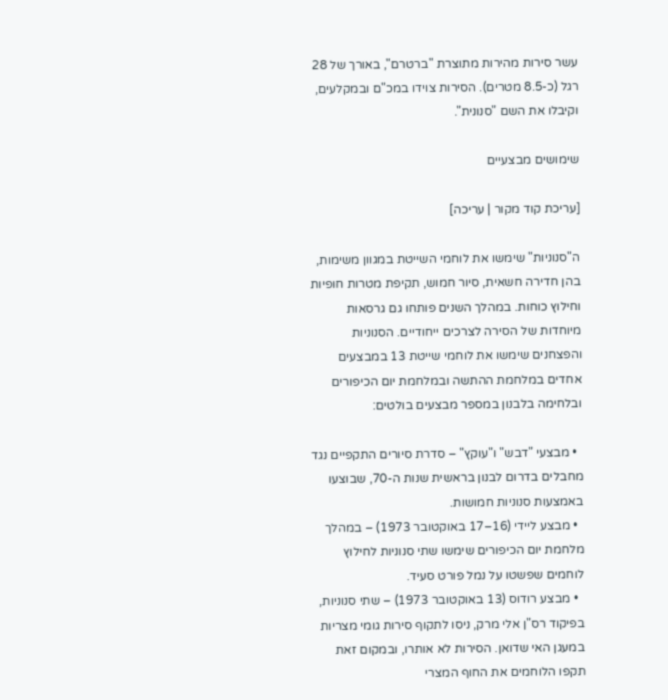עשר סירות מהירות מתוצרת "ברטרם", באורך של 28 רגל (כ-8.5 מטרים). הסירות צוידו במכ"ם ובמקלעים, וקיבלו את השם "סנונית".

שימושים מבצעיים

[עריכת קוד מקור | עריכה]

ה"סנוניות" שימשו את לוחמי השייטת במגוון משימות, בהן חדירה חשאית, סיור חמוש, תקיפת מטרות חופיות וחילוץ כוחות. במהלך השנים פותחו גם גרסאות מיוחדות של הסירה לצרכים ייחודיים. הסנוניות והפצחנים שימשו את לוחמי שייטת 13 במבצעים אחדים במלחמת ההתשה ובמלחמת יום הכיפורים ובלחימה בלבנון במספר מבצעים בולטים:

  • מבצעי "דבש" ו"עוקץ" – סדרת סיורים התקפיים נגד מחבלים בדרום לבנון בראשית שנות ה-70, שבוצעו באמצעות סנוניות חמושות.
  • מבצע ליידי (16–17 באוקטובר 1973) – במהלך מלחמת יום הכיפורים שימשו שתי סנוניות לחילוץ לוחמים שפשטו על נמל פורט סעיד.
  • מבצע רודוס (13 באוקטובר 1973) – שתי סנוניות, בפיקוד רס"ן אלי מרק, ניסו לתקוף סירות גומי מצריות במעגן האי שדואן. הסירות לא אותרו, ובמקום זאת תקפו הלוחמים את החוף המצרי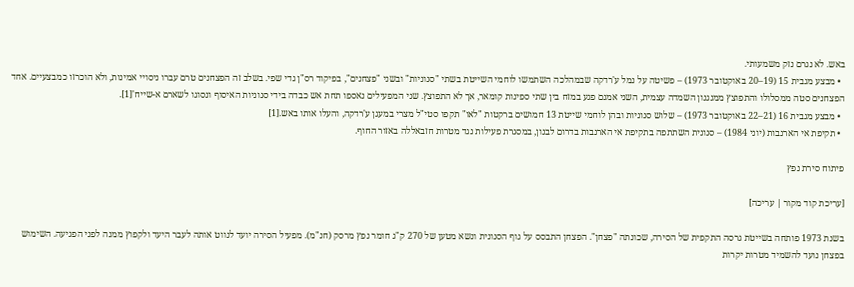באש. לא נגרם נזק משמעותי.
  • מבצע מגבית 15 (19–20 באוקטובר 1973) – פשיטה על נמל ע'רדקה שבמהלכה השתמשו לוחמי השייטת בשתי "סנוניות" ובשני "פצחנים", בפיקוד רס"ן גדי שפי. בשלב זה הפצחנים טרם עברו ניסויי אמינות, ולא הוכרזו כמבצעיים. אחד הפצחנים סטה ממסלולו והתפוצץ ממנגנון השמדה עצמית, השני אמנם פגע במזח בין שתי ספינות קומאר, אך לא התפוצץ. שני המפעילים נאספו תחת אש כבדה בידי סנוניות האיסוף ונסוגו לשארם א-שייח'[1].
  • מבצע מגבית 16 (21–22 באוקטובר 1973) – שלוש סנוניות ובהן לוחמי שייטת 13 חמושים ברקטות "לאו" תקפו סטי"ל מצרי במעגן ע'רדקה, והעלו אותו באש.[1]
  • תקיפת אי הארנבות (יוני 1984) – סנונית השתתפה בתקיפת אי הארנבות בדרום לבנון, במסגרת פעילות נגד מטרות חזבאללה באזור החוף.

פיתוח סירת נפץ

[עריכת קוד מקור | עריכה]

בשנת 1973 פותחה בשייטת גרסה התקפית של הסירה, שכונתה "פצחן". הפצחן התבסס על גוף הסנונית ונשא מטען של 270 ק"ג חומר נפץ מרסק (חנ"מ). מפעיל הסירה יועד לנווט אותה לעבר היעד ולקפוץ ממנה לפני הפגיעה. השימוש בפצחן נועד להשמיד מטרות יקרות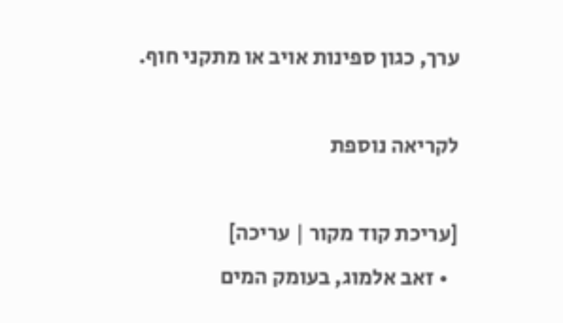ערך, כגון ספינות אויב או מתקני חוף.

לקריאה נוספת

[עריכת קוד מקור | עריכה]
  • זאב אלמוג, בעומק המים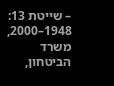– שייטת 13: 1948–2000, משרד הביטחון,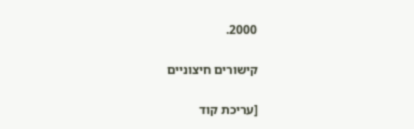2000.

קישורים חיצוניים

[עריכת קוד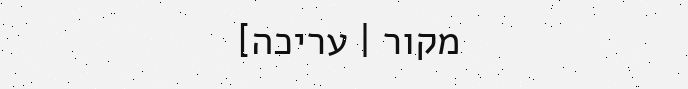מקור | עריכה]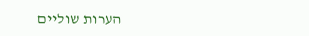הערות שוליים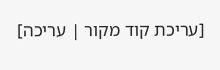[עריכת קוד מקור | עריכה]